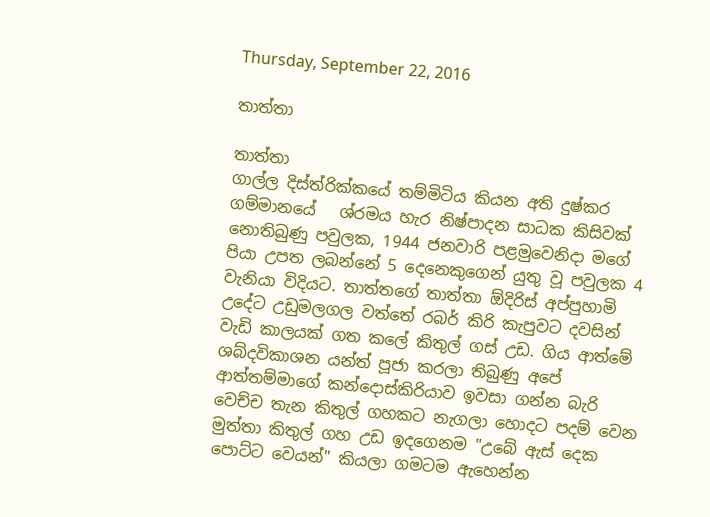Thursday, September 22, 2016

තාත්තා

තාත්තා
ගාල්ල දිස්ත්රික්කයේ තම්මිටිය කියන අති දුෂ්කර ගම්මානයේ   ශ්රමය හැර නිෂ්පාදන සාධක කිසිවක් නොතිබුණු පවුලක, 1944 ජනවාරි පළමුවෙනිදා මගේ පියා උපත ලබන්නේ 5 දෙනෙකුගෙන් යුතු වූ පවුලක 4 වැනියා විදියට. තාත්තගේ තාත්තා ඕදිරිස් අප්පුහාමි උදේට උඩුමලගල වත්තේ රබර් කිරි කැපුවට දවසින් වැඩි කාලයක් ගත කලේ කිතුල් ගස් උඩ. ගිය ආත්මේ ශබ්දවිකාශන යන්ත් පූජා කරලා තිබුණු අපේ ආත්තම්මාගේ කන්දොස්කිරියාව ඉවසා ගන්න බැරි වෙච්ච තැන කිතුල් ගහකට නැගලා හොදට පදම් වෙන මුත්තා කිතුල් ගහ උඩ ඉදගෙනම "උබේ ඇස් දෙක පොට්ට වෙයන්" කියලා ගමටම ඇහෙන්න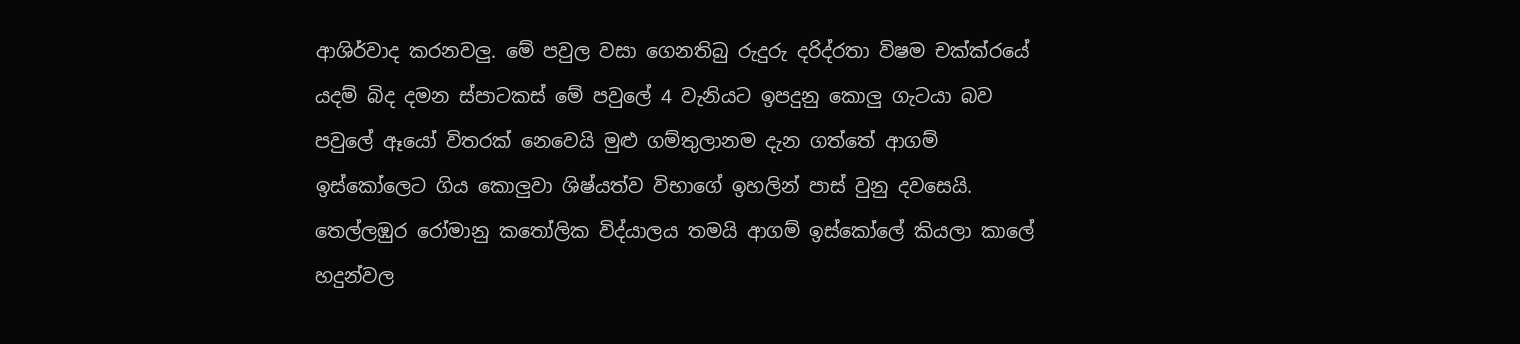ආශිර්වාද කරනවලු. මේ පවුල වසා ගෙනතිබු රුදුරු දරිද්රතා විෂම චක්ක්රයේ යදම් බිද දමන ස්පාටකස් මේ පවුලේ 4 වැනියට ඉපදුනු කොලු ගැටයා බව පවුලේ ඈයෝ විතරක් නෙවෙයි මුළු ගම්තුලානම දැන ගත්තේ ආගම් ඉස්කෝලෙට ගිය කොලුවා ශිෂ්යත්ව විභාගේ ඉහලින් පාස් වුනු දවසෙයි. තෙල්ලඹුර රෝමානු කතෝලික විද්යාලය තමයි ආගම් ඉස්කෝලේ කියලා කාලේ හදුන්වල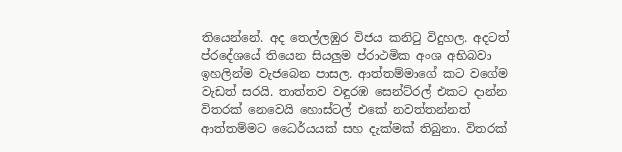තියෙන්නේ. අද තෙල්ලඹුර විජය කනිටු විදුහල. අදටත් ප්රදේශයේ තියෙන සියලුම ප්රාථමික අංශ අභිබවා ඉහලින්ම වැජබෙන පාසල. ආත්තම්මාගේ කට වගේම  වැඩත් සරයි. තාත්තව වඳුරඹ සෙන්ට්රල් එකට දාන්න විතරක් නෙවෙයි හොස්ටල් එකේ නවත්තන්නත් ආත්තම්මට ධෛර්යයක් සහ දැක්මක් තිබුනා. විතරක්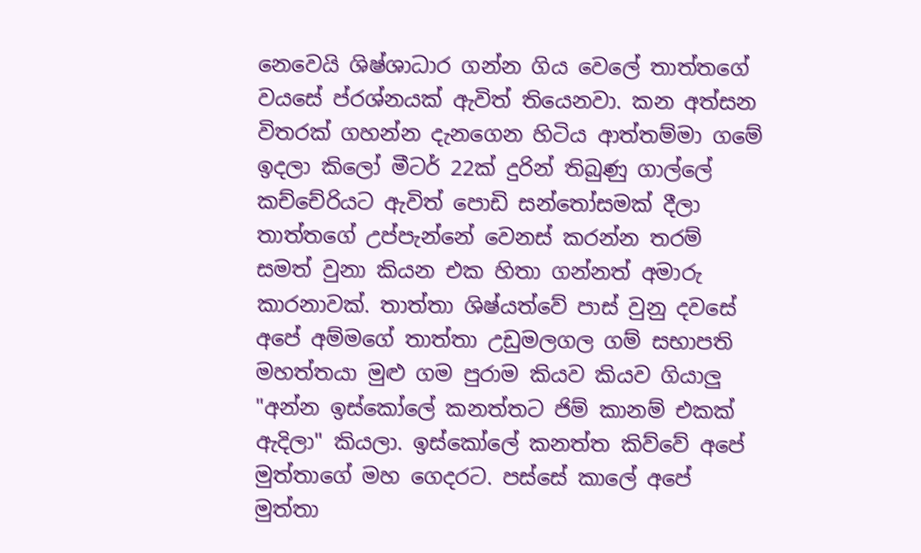නෙවෙයි ශිෂ්ශාධාර ගන්න ගිය වෙලේ තාත්තගේ වයසේ ප්රශ්නයක් ඇවිත් තියෙනවා. කන අත්සන විතරක් ගහන්න දැනගෙන හිටිය ආත්තම්මා ගමේ ඉදලා කිලෝ මීටර් 22ක් දුරින් තිබුණු ගාල්ලේ කච්චේරියට ඇවිත් පොඩි සන්තෝසමක් දීලා තාත්තගේ උප්පැන්නේ වෙනස් කරන්න තරම් සමත් වුනා කියන එක හිතා ගන්නත් අමාරු කාරනාවක්. තාත්තා ශිෂ්යත්වේ පාස් වුනු දවසේ අපේ අම්මගේ තාත්තා උඩුමලගල ගම් සභාපති මහත්තයා මුළු ගම පුරාම කියව කියව ගියාලු "අන්න ඉස්කෝලේ කනත්තට ජිම් කානම් එකක් ඇදිලා" කියලා. ඉස්කෝලේ කනත්ත කිව්වේ අපේ මුත්තාගේ මහ ගෙදරට. පස්සේ කාලේ අපේ මුත්තා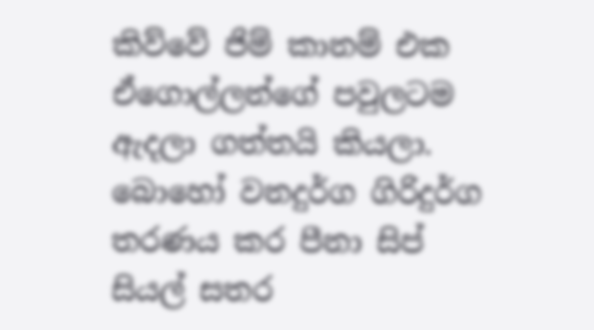කිව්වේ ජිම් කානම් එක ඒගොල්ලන්ගේ පවුලටම ඇදලා ගත්තයි කියලා.
බොහෝ වනදුර්ග ගිරිදුර්ග තරණය කර පීනා සිප් සියල් සතර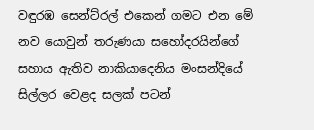වඳුරඹ සෙන්ට්රල් එකෙන් ගමට එන මේ නව යොවුන් තරුණයා සහෝදරයින්ගේ සහාය ඇතිව නාකියාදෙනිය මංසන්දියේ සිල්ලර වෙළද සලක් පටන්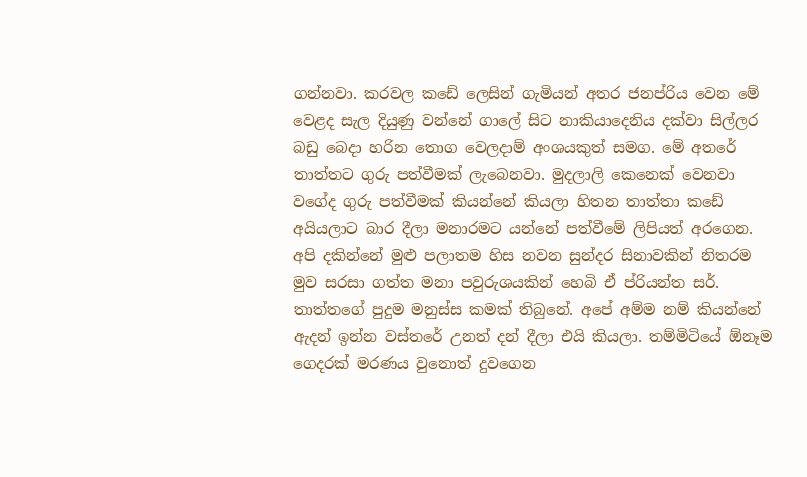ගන්නවා. කරවල කඩේ ලෙසින් ගැමියන් අතර ජනප්රිය වෙන මේ වෙළද සැල දියුණු වන්නේ ගාලේ සිට නාකියාදෙනිය දක්වා සිල්ලර බඩු බෙදා හරින තොග වෙලදාම් අංශයකුත් සමග. මේ අතරේ තාත්තට ගුරු පත්වීමක් ලැබෙනවා. මුදලාලි කෙනෙක් වෙනවා වගේද ගුරු පත්වීමක් කියන්නේ කියලා හිතන තාත්තා කඩේ අයියලාට බාර දීලා මනාරමට යන්නේ පත්වීමේ ලිපියත් අරගෙන. අපි දකින්නේ මුළු පලාතම හිස නවන සුන්දර සිනාවකින් නිතරම මුව සරසා ගත්ත මනා පවුරුශයකින් හෙබි ඒ ප්රියන්ත සර්. තාත්තගේ පුදුම මනුස්ස කමක් තිබුනේ. අපේ අම්ම නම් කියන්නේ ඇදන් ඉන්න වස්තරේ උනත් දන් දීලා එයි කියලා. තම්මිටියේ ඕනෑම ගෙදරක් මරණය වුනොත් දුවගෙන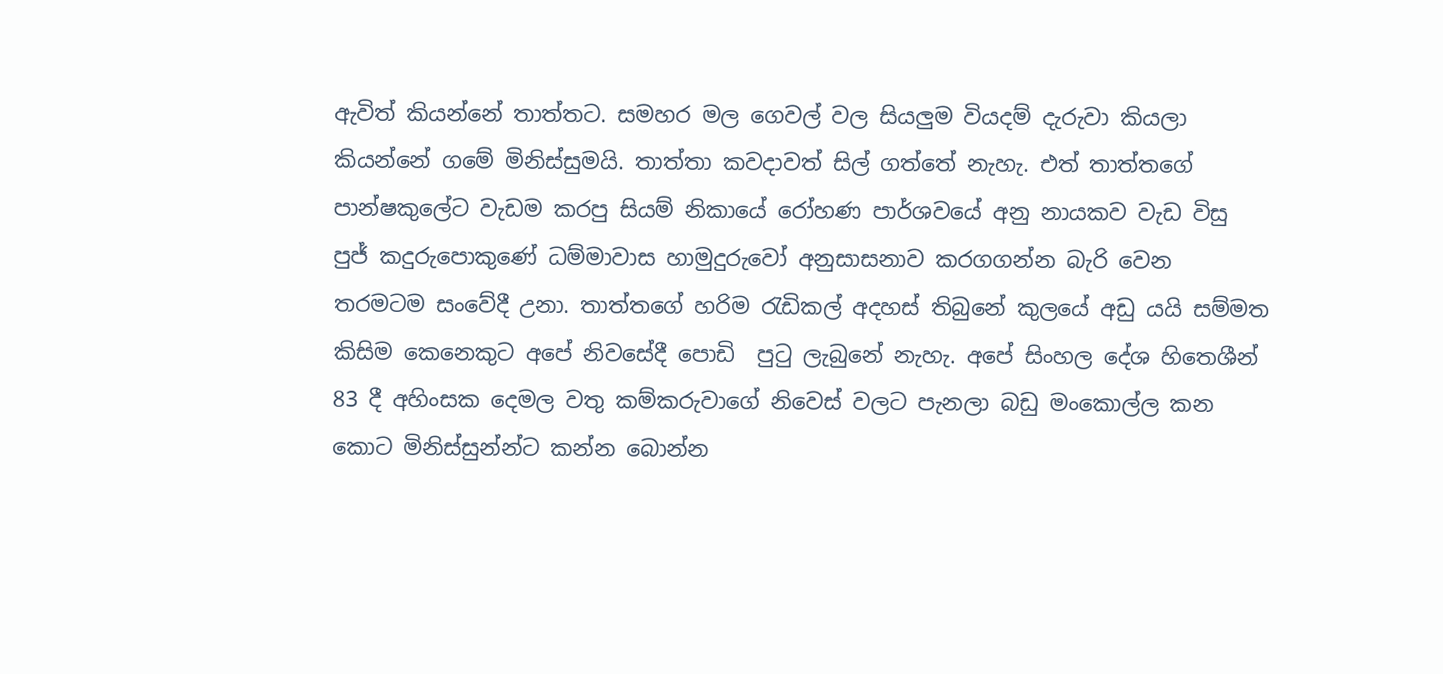ඇවිත් කියන්නේ තාත්තට. සමහර මල ගෙවල් වල සියලුම වියදම් දැරුවා කියලා කියන්නේ ගමේ මිනිස්සුමයි. තාත්තා කවදාවත් සිල් ගත්තේ නැහැ. එත් තාත්තගේ පාන්ෂකුලේට වැඩම කරපු සියම් නිකායේ රෝහණ පාර්ශවයේ අනු නායකව වැඩ විසු පුජ් කදුරුපොකුණේ ධම්මාවාස හාමුදුරුවෝ අනුසාසනාව කරගගන්න බැරි වෙන තරමටම සංවේදී උනා. තාත්තගේ හරිම රැඩිකල් අදහස් තිබුනේ කුලයේ අඩු යයි සම්මත කිසිම කෙනෙකුට අපේ නිවසේදී පොඩි  පුටු ලැබුනේ නැහැ. අපේ සිංහල දේශ හිතෙශීන් 83 දී අහිංසක දෙමල වතු කම්කරුවාගේ නිවෙස් වලට පැනලා බඩු මංකොල්ල කන කොට මිනිස්සුන්න්ට කන්න බොන්න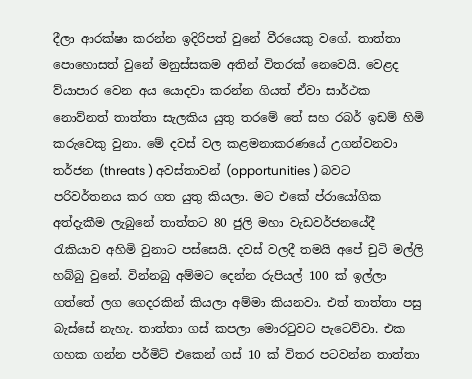දීලා ආරක්ෂා කරන්න ඉදිරිපත් වුනේ වීරයෙකු වගේ. තාත්තා පොහොසත් වුනේ මනුස්සකම අතින් විතරක් නෙවෙයි. වෙළද ව්යාපාර වෙන අය යොදවා කරන්න ගියත් ඒවා සාර්ථක නොව්නත් තාත්තා සැලකිය යුතු තරමේ තේ සහ රබර් ඉඩම් හිමි කරුවෙකු වුනා. මේ දවස් වල කළමනාකරණයේ උගන්වනවා තර්ජන (threats ) අවස්තාවන් (opportunities ) බවට පරිවර්තනය කර ගත යුතු කියලා. මට එකේ ප්රායෝගික අත්දැකීම ලැබුනේ තාත්තට 80 ජුලි මහා වැඩවර්ජනයේදී රැකියාව අහිමි වුනාට පස්සෙයි. දවස් වලදී තමයි අපේ චුටි මල්ලි හබ්බු වුනේ. වින්නබු අම්මට දෙන්න රුපියල් 100 ක් ඉල්ලා ගත්තේ ලග ගෙදරකින් කියලා අම්මා කියනවා. එත් තාත්තා පසු බැස්සේ නැහැ. තාත්තා ගස් කපලා මොරටුවට පැටෙව්වා. එක ගහක ගන්න පර්මිට් එකෙන් ගස් 10 ක් විතර පටවන්න තාත්තා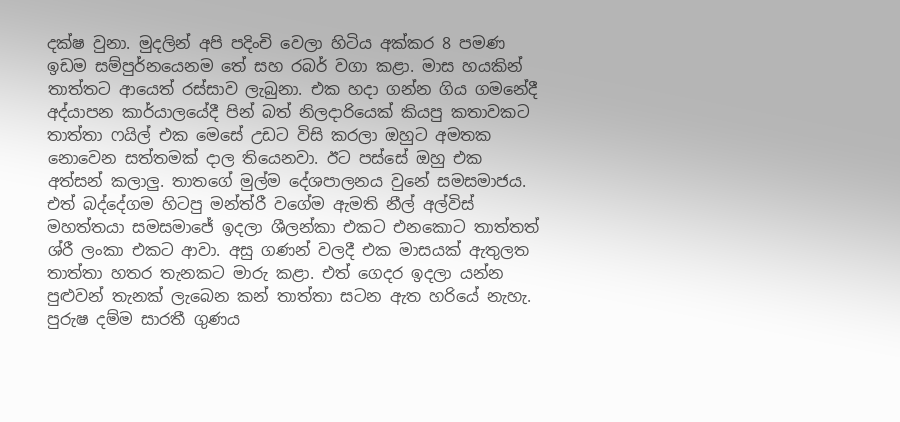දක්ෂ වුනා. මුදලින් අපි පදිංචි වෙලා හිටිය අක්කර 8 පමණ ඉඩම සම්පුර්නයෙනම තේ සහ රබර් වගා කළා. මාස හයකින් තාත්තට ආයෙත් රස්සාව ලැබුනා. එක හදා ගන්න ගිය ගමනේදී අද්යාපන කාර්යාලයේදී පින් බත් නිලදාරියෙක් කියපු කතාවකට  තාත්තා ෆයිල් එක මෙසේ උඩට විසි කරලා ඔහුට අමතක නොවෙන සත්තමක් දාල තියෙනවා. ඊට පස්සේ ඔහු එක අත්සන් කලාලු. තාතගේ මුල්ම දේශපාලනය වුනේ සමසමාජය. එත් බද්දේගම හිටපු මන්ත්රී වගේම ඇමති නීල් අල්විස් මහත්තයා සමසමාජේ ඉදලා ශීලන්කා එකට එනකොට තාත්තත් ශ්රී ලංකා එකට ආවා. අසු ගණන් වලදී එක මාසයක් ඇතුලත තාත්තා හතර තැනකට මාරු කළා. එත් ගෙදර ඉදලා යන්න පුළුවන් තැනක් ලැබෙන කන් තාත්තා සටන ඇත හරියේ නැහැ. පුරුෂ දම්ම සාරතී ගුණය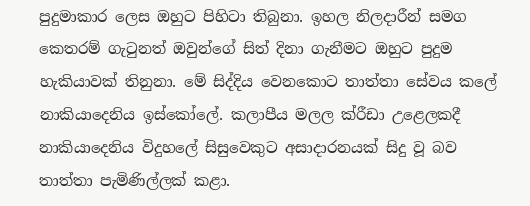පුදුමාකාර ලෙස ඔහුට පිහිටා තිබුනා. ඉහල නිලදාරීන් සමග කෙතරම් ගැටුනත් ඔවුන්ගේ සිත් දිනා ගැනීමට ඔහුට පුදුම හැකියාවක් තිනුනා. මේ සිද්දිය වෙනකොට තාත්තා සේවය කලේ  නාකියාදෙනිය ඉස්කෝලේ. කලාපීය මලල ක්රීඩා උළෙලකදී නාකියාදෙනිය විදුහලේ සිසුවෙකුට අසාදාරනයක් සිදු වූ බව තාත්තා පැමිණිල්ලක් කළා.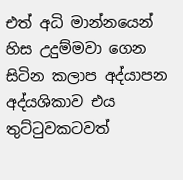එත් අධි මාන්නයෙන් හිස උදුම්මවා ගෙන සිටින කලාප අද්යාපන අද්යශිකාව එය තුට්ටුවකටවත්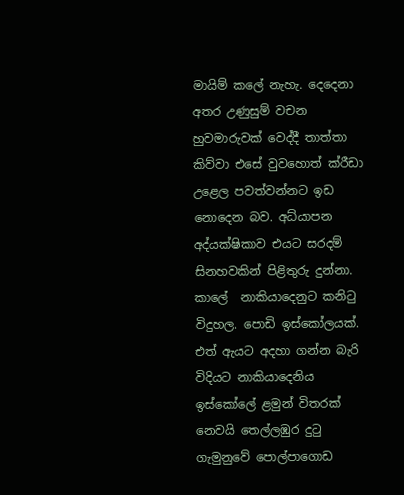මායිම් කලේ නැහැ. දෙදෙනා අතර උණුසුම් වචන හුවමාරුවක් වෙද්දී තාත්තා  කිව්වා එසේ වුවහොත් ක්රීඩා උළෙල පවත්වන්නට ඉඩ නොදෙන බව. අධ්යාපන අද්යක්ෂිකාව එයට සරදම් සිනහවකින් පිළිතුරු දුන්නා. කාලේ  නාකියාදෙනුට කනිටු විදුහල. පොඩි ඉස්කෝලයක්. එත් ඇයට අදහා ගන්න බැරි විදියට නාකියාදෙනිය ඉස්කෝලේ ළමුන් විතරක් නෙවයි තෙල්ලඹුර දුටු ගැමුනුවේ පොල්පාගොඩ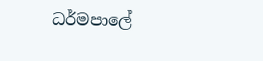ධර්මපාලේ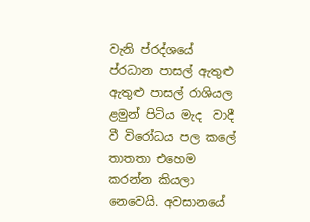වැනි ප්රද්ශයේ  ප්රධාන පාසල් ඇතුළු ඇතුළු පාසල් රාශියල ළමුන් පිටිය මැද  වාදී වී විරෝධය පල කලේ තාතතා එහෙම කරන්න කියලා නෙවෙයි. අවසානයේ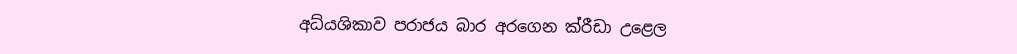අධ්යශිකාව පරාජය බාර අරගෙන ක්රීඩා උළෙල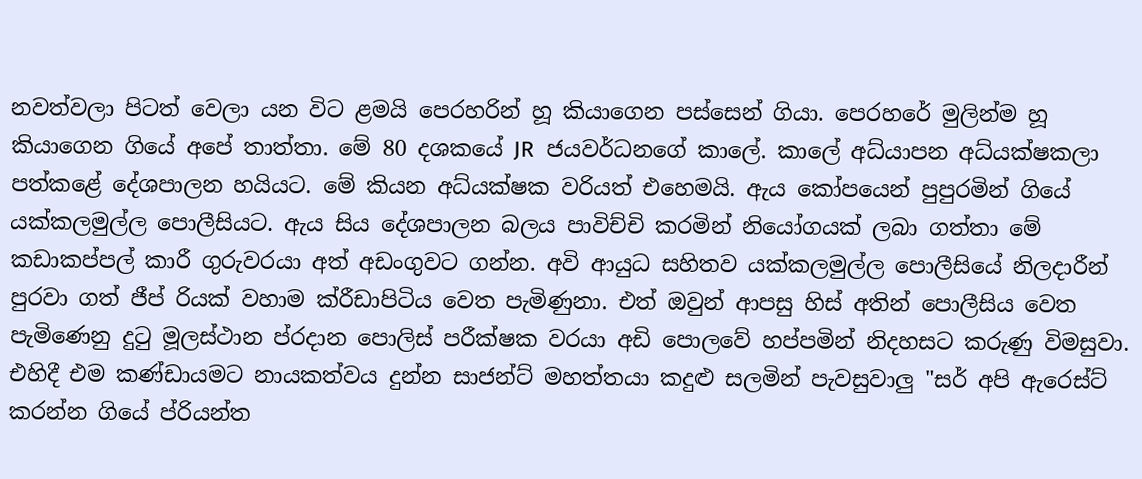නවත්වලා පිටත් වෙලා යන විට ළමයි පෙරහරින් හූ කියාගෙන පස්සෙන් ගියා. පෙරහරේ මුලින්ම හූ කියාගෙන ගියේ අපේ තාත්තා. මේ 80 දශකයේ JR  ජයවර්ධනගේ කාලේ. කාලේ අධ්යාපන අධ්යක්ෂකලා පත්කළේ දේශපාලන හයියට. මේ කියන අධ්යක්ෂක වරියත් එහෙමයි. ඇය කෝපයෙන් පුපුරමින් ගියේ යක්කලමුල්ල පොලීසියට. ඇය සිය දේශපාලන බලය පාවිච්චි කරමින් නියෝගයක් ලබා ගත්තා මේ කඩාකප්පල් කාරී ගුරුවරයා අත් අඩංගුවට ගන්න. අවි ආයුධ සහිතව යක්කලමුල්ල පොලීසියේ නිලදාරීන් පුරවා ගත් ජීප් රියක් වහාම ක්රීඩාපිටිය වෙත පැමිණුනා. එත් ඔවුන් ආපසු හිස් අතින් පොලීසිය වෙත පැමිණෙනු දුටු මූලස්ථාන ප්රදාන පොලිස් පරීක්ෂක වරයා අඩි පොලවේ හප්පමින් නිදහසට කරුණු විමසුවා. එහිදී එම කණ්ඩායමට නායකත්වය දුන්න සාජන්ට් මහත්තයා කදුළු සලමින් පැවසුවාලු "සර් අපි ඇරෙස්ට්  කරන්න ගියේ ප්රියන්ත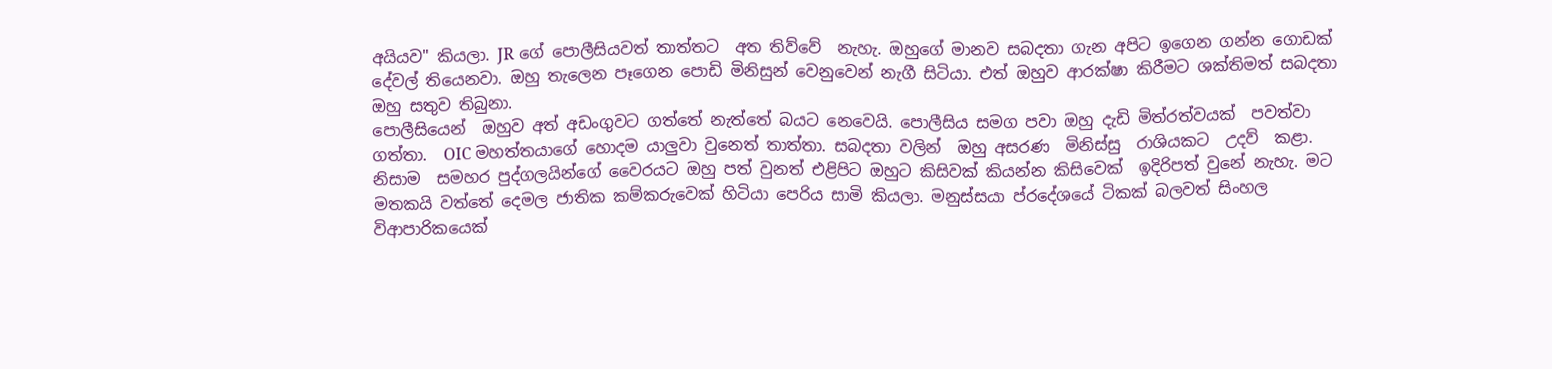අයියව" කියලා. JR ගේ පොලීසියවත් තාත්තට  අත තිව්වේ  නැහැ. ඔහුගේ මානව සබදතා ගැන අපිට ඉගෙන ගන්න ගොඩක් දේවල් තියෙනවා. ඔහු තැලෙන පෑගෙන පොඩි මිනිසුන් වෙනුවෙන් නැගී සිටියා. එත් ඔහුව ආරක්ෂා කිරීමට ශක්තිමත් සබදතා ඔහු සතුව තිබුනා.
පොලීසියෙන්  ඔහුව අත් අඩංගුවට ගත්තේ නැත්තේ බයට නෙවෙයි. පොලීසිය සමග පවා ඔහු දැඩි මිත්රත්වයක්  පවත්වා ගත්තා.  OIC මහත්තයාගේ හොදම යාලුවා වුනෙත් තාත්තා. සබදතා වලින්  ඔහු අසරණ  මිනිස්සු  රාශියකට  උදව්  කළා. නිසාම  සමහර පුද්ගලයින්ගේ වෛරයට ඔහු පත් වුනත් එළිපිට ඔහුට කිසිවක් කියන්න කිසිවෙක්  ඉදිරිපත් වුනේ නැහැ. මට මතකයි වත්තේ දෙමල ජාතික කම්කරුවෙක් හිටියා පෙරිය සාමි කියලා. මනුස්සයා ප්රදේශයේ ටිකක් බලවත් සිංහල විආපාරිකයෙක්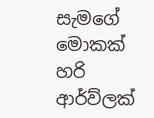සැමගේ මොකක් හරි ආර්ව්ලක්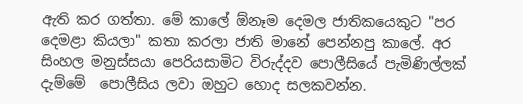ඇති කර ගත්තා. මේ කාලේ ඕනෑම දෙමල ජාතිකයෙකුට "පර දෙමළා කියලා" කතා කරලා ජාති මානේ පෙන්නපු කාලේ. අර සිංහල මනුස්සයා පෙරියසාමිට විරුද්දව පොලීසියේ පැමිණිල්ලක් දැම්මේ  පොලීසිය ලවා ඔහුට හොද සලකවන්න.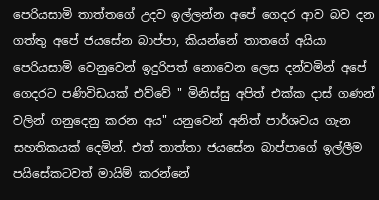පෙරියසාමි තාත්තගේ උදව ඉල්ලන්න අපේ ගෙදර ආව බව දන ගත්තු අපේ ජයසේන බාප්පා, කියන්නේ තාතගේ අයියා පෙරියසාමි වෙනුවෙන් ඉදුරිපත් නොවෙන ලෙස දන්වමින් අපේ ගෙදරට පණිවිඩයක් එව්වේ " මිනිස්සු අපිත් එක්ක දාස් ගණන් වලින් ගනුදෙනු කරන අය" යනුවෙන් අනිත් පාර්ශවය ගැන සහතිකයක් දෙමින්. එත් තාත්තා ජයසේන බාප්පාගේ ඉල්ලීම පයිසේකටවත් මායිම් කරන්නේ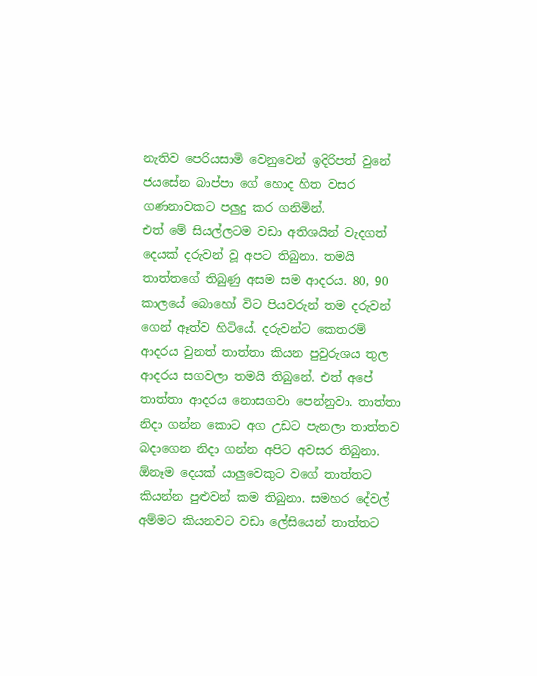නැතිව පෙරියසාමි වෙනුවෙන් ඉදිරිපත් වුනේ ජයසේන බාප්පා ගේ හොද හිත වසර ගණනාවකට පලුදු කර ගනිමින්.
එත් මේ සියල්ලටම වඩා අතිශයින් වැදගත් දෙයක් දරුවන් වූ අපට තිබුනා. තමයි තාත්තගේ තිබුණු අසම සම ආදරය. 80, 90 කාලයේ බොහෝ විට පියවරුන් තම දරුවන් ගෙන් ඈත්ව හිටියේ. දරුවන්ට කෙතරම් ආදරය වුනත් තාත්තා කියන පුවුරුශය තුල ආදරය සගවලා තමයි තිබුනේ. එත් අපේ තාත්තා ආදරය නොසගවා පෙන්නුවා. තාත්තා නිදා ගන්න කොට අග උඩට පැනලා තාත්තව බදාගෙන නිදා ගන්න අපිට අවසර තිබුනා. ඕනෑම දෙයක් යාලුවෙකුට වගේ තාත්තට කියන්න පුළුවන් කම තිබුනා. සමහර දේවල් අම්මට කියනවට වඩා ලේසියෙන් තාත්තට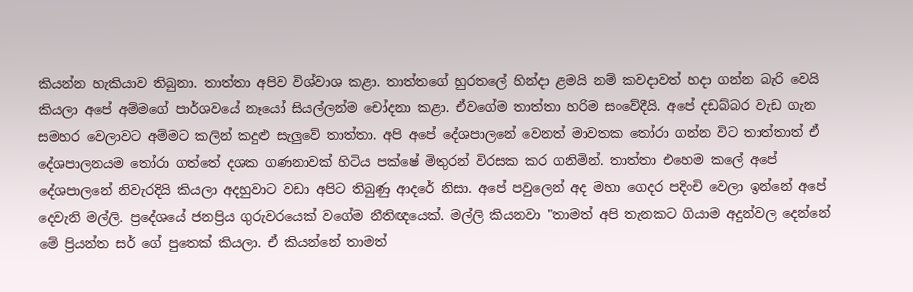කියන්න හැකියාව තිබුනා. තාත්තා අපිව විශ්වාශ කළා. තාත්තගේ හුරතලේ හින්දා ළමයි නම් කවදාවත් හදා ගන්න බැරි වෙයි කියලා අපේ අම්මගේ පාර්ශවයේ නෑයෝ සියල්ලන්ම චෝදනා කළා. ඒවගේම තාත්තා හරිම සංවේදීයි. අපේ දඩබ්බර වැඩ ගැන සමහර වෙලාවට අම්මට කලින් කදුළු සැලුවේ තාත්තා. අපි අපේ දේශපාලනේ වෙනත් මාවතක තෝරා ගන්න විට තාත්තාත් ඒ දේශපාලනයම තෝරා ගත්තේ දශක ගණනාවක් හිටිය පක්ෂේ මිතුරන් විරසක කර ගනිමින්. තාත්තා එහෙම කලේ අපේ දේශපාලනේ නිවැරදියි කියලා අදහුවාට වඩා අපිට තිබුණු ආදරේ නිසා. අපේ පවුලෙන් අද මහා ගෙදර පදිංචි වෙලා ඉන්නේ අපේ දෙවැනි මල්ලි. ප්‍රදේශයේ ජනප්‍රිය ගුරුවරයෙක් වගේම නීතිඥයෙක්. මල්ලි කියනවා "තාමත් අපි තැනකට ගියාම අදුන්වල දෙන්නේ මේ ප්‍රියන්ත සර් ගේ පුතෙක් කියලා. ඒ කියන්නේ තාමත්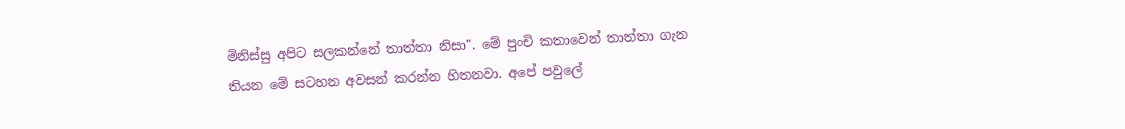මිනිස්සු අපිට සලකන්නේ තාත්තා නිසා". මේ පුංචි කතාවෙන් තාත්තා ගැන තියන මේ සටහන අවසන් කරන්න හිතනවා. අපේ පවුලේ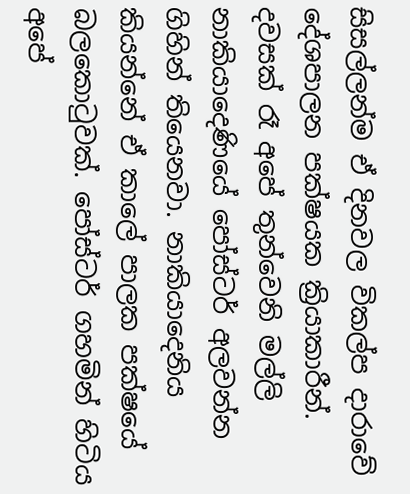සිසල්ලන්ම ඒ දිනවල විකල්ප දාරාවේ දේශපාලන පක්ෂයක ක්‍රියාකාරීන්. දවසක් රෑ අපේ තුන්වෙනි මල්ලි නාකියාදෙණියේ පෝස්ටර් අලවන්න ගිහින් තියෙනවා. නාකියාදෙනිය කියන්නේ ඒ කාලේ පාලක පක්ෂයේ බලකොටුවක්. පෝස්ටර් ගහමින් හිටිය අපේ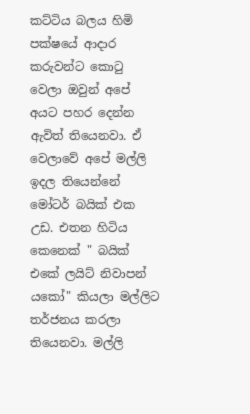කට්ටිය බලය හිමි පක්ෂයේ ආදාර කරුවන්ට කොටු වෙලා ඔවුන් අපේ අය‍ට පහර දෙන්න ඇවිත් තියෙනවා. ඒ වෙලාවේ අපේ මල්ලි ඉදල තියෙන්නේ මෝටර් බයික් එක උඩ. එතන හිටිය කෙනෙක් " බයික් එකේ ලයිට් නිවාපන් යකෝ" කියලා මල්ලිට තර්ජනය කරලා තියෙනවා. මල්ලි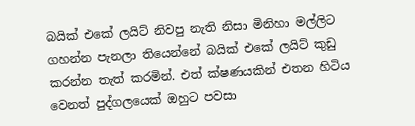බයික් එකේ ලයිට් නිවපු නැති නිසා මිනිහා මල්ලිට ගහන්න පැනලා තියෙන්නේ බයික් එකේ ලයිට් කුඩු කරන්න තැත් කරමින්. එත් ක්ෂණයකින් එතන හිටිය වෙනත් පුද්ගලයෙක් ඔහුට පවසා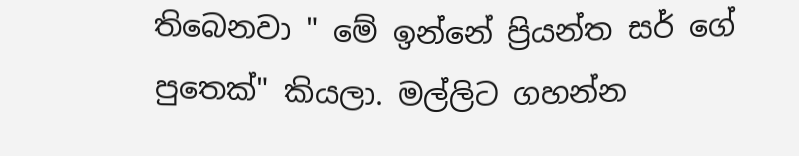තිබෙනවා " මේ ඉන්නේ ප්‍රියන්ත සර් ගේ පුතෙක්" කියලා. මල්ලිට ගහන්න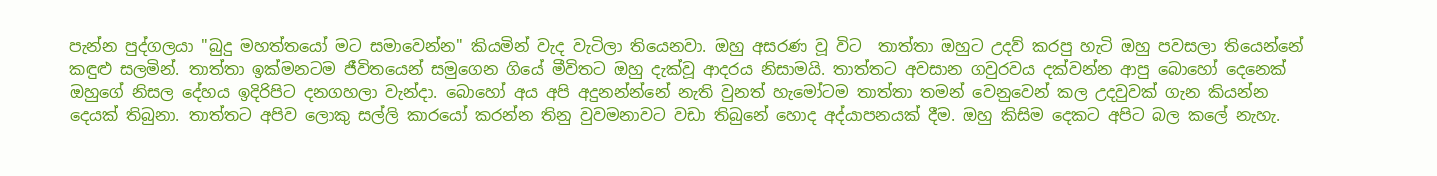පැන්න පුද්ගලයා "බුදු මහත්තයෝ මට සමාවෙන්න" කියමින් වැද වැටිලා තියෙනවා. ඔහු අසරණ වූ විට  තාත්තා ඔහුට උදව් කරපු හැටි ඔහු පවසලා තියෙන්නේ කඳුළු සලමින්. තාත්තා ඉක්මනටම ජීවිතයෙන් සමුගෙන ගියේ මීවිතට ඔහු දැක්වූ ආදරය නිසාමයි. තාත්තට අවසාන ගවුරවය දක්වන්න ආපු බොහෝ දෙනෙක් ඔහුගේ නිසල දේහය ඉදිරිපිට දනගහලා වැන්දා. බොහෝ අය අපි අදුනන්න්නේ නැති වුනත් හැමෝටම තාත්තා තමන් වෙනුවෙන් කල උදවුවක් ගැන කියන්න දෙයක් තිබුනා. තාත්තට අපිව ලොකු සල්ලි කාරයෝ කරන්න තිනු වුවමනාවට වඩා තිබුනේ හොද අද්යාපනයක් දීම. ඔහු කිසිම දෙකට අපිට බල කලේ නැහැ.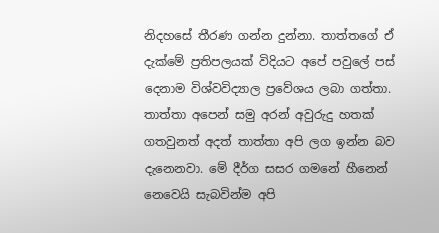නිදහසේ තීරණ ගන්න දුන්නා. තාත්තගේ ඒ දැක්මේ ප්‍රතිපලයක් විදියට අපේ පවුලේ පස් දෙනාම විශ්වවිද්‍යාල ප්‍රවේශය ලබා ගත්තා. තාත්තා අපෙන් සමු අරන් අවුරුදු හතක් ගතවුනත් අදත් තාත්තා අපි ලග ඉන්න බව දැනෙනවා. මේ දීර්ග සසර ගමනේ හීනෙන් නෙවෙයි සැබවින්ම අපි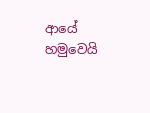ආයේ හමුවෙයි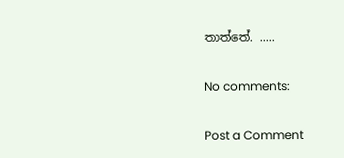තාත්තේ. .....

No comments:

Post a Comment